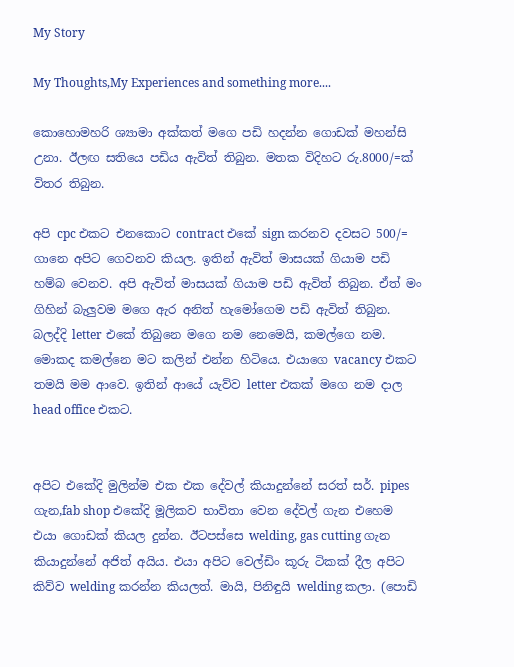My Story

My Thoughts,My Experiences and something more....

කොහොමහරි ශ්‍යාමා අක්කත් මගෙ පඩි හදන්න ගොඩක් මහන්සි උනා. ඊලඟ සතියෙ පඩිය ඇවිත් තිබුන. මතක විදිහට රු.8000/=ක් විතර තිබුන.

අපි cpc එකට එනකොට contract එකේ sign කරනව දවසට 500/= ගානෙ අපිට ගෙවනව කියල. ඉතින් ඇවිත් මාසයක් ගියාම පඩි හම්බ වෙනව. අපි ඇවිත් මාසයක් ගියාම පඩි ඇවිත් තිබුන. ඒත් මං ගිහින් බැලුවම මගෙ ඇර අනිත් හැමෝගෙම පඩි ඇවිත් තිබුන. බලද්දි letter එකේ තිබුනෙ මගෙ නම නෙමෙයි, කමල්ගෙ නම. මොකද කමල්නෙ මට කලින් එන්න හිටියෙ. එයාගෙ vacancy එකට තමයි මම ආවෙ. ඉතින් ආයේ යැව්ව letter එකක් මගෙ නම දාල head office එකට.


අපිට එකේදි මුලින්ම එක එක දේවල් කියාදුන්නේ සරත් සර්. pipes ගැන,fab shop එකේදි මූලිකව භාවිතා වෙන දේවල් ගැන එහෙම එයා ගොඩක් කියල දුන්න. ඊටපස්සෙ welding, gas cutting ගැන කියාදුන්නේ අජිත් අයිය. එයා අපිට වෙල්ඩිං කූරු ටිකක් දීල අපිට කිව්ව welding කරන්න කියලත්. මායි, පිනිඳුයි welding කලා. (පොඩි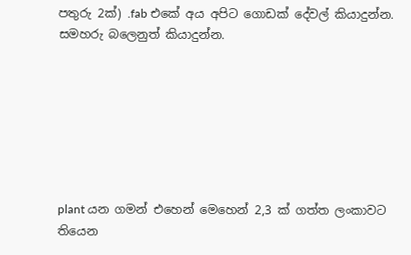පතුරු 2ක්) .fab එකේ අය අපිට ගොඩක් දේවල් කියාදුන්න. සමහරු බලෙනුත් කියාදුන්න.







plant යන ගමන් එහෙන් මෙහෙන් 2,3 ක් ගත්ත ලංකාවට තියෙන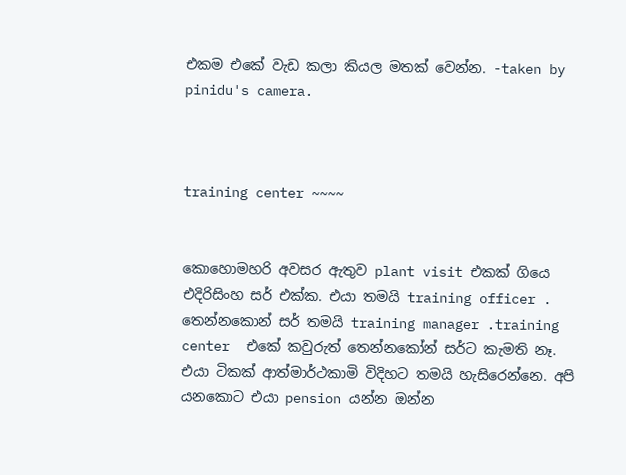එකම එකේ වැඩ කලා කියල මතක් වෙන්න. -taken by pinidu's camera.



training center ~~~~


කොහොමහරි අවසර ඇතුව plant visit එකක් ගියෙ එදිරිසිංහ සර් එක්ක. එයා තමයි training officer . තෙන්නකොන් සර් තමයි training manager .training center  එකේ කවුරුත් තෙන්නකෝන් සර්ට කැමති නෑ. එයා ටිකක් ආත්මාර්ථකාමි විදිහට තමයි හැසිරෙන්නෙ. අපි යනකොට එයා pension යන්න ඔන්න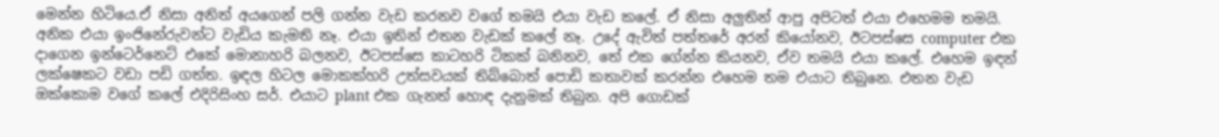මෙන්න හිටියෙ.ඒ නිසා අනිත් අයගෙන් පලි ගන්න වැඩ කරනව වගේ තමයි එයා වැඩ කලේ. ඒ නිසා අලුතින් ආපු අපිටත් එයා එහෙමම තමයි. අනික එයා ඉංජිනේරුවන්ට වැඩිය කැමති නෑ. එයා ඉතින් එතන වැඩක් කලේ නෑ. උදේ ඇවිත් පත්තරේ අරන් කියෝනව, ඊටපස්සෙ computer එක දාගෙන ඉන්ටෙර්නෙට් එකේ මොනාහරි බලනව, ඊටපස්සෙ කාටහරි ටිකක් බනිනව, තේ එක ගේන්න කියනව, ඒව තමයි එයා කලේ. එහෙම ඉඳන් ලක්ෂෙකට වඩා පඩි ගත්ත. ඉඳල හිටල මොකක්හරි උත්සවයක් තිබ්බොත් පොඩි කතාවක් කරන්න එහෙම තම එයාට තිබුනෙ. එතන වැඩ ඔක්කොම වගේ කලේ එදිරිසිංහ සර්. එයාට plant එක ගැනත් හොඳ දැනුමක් තිබුන. අපි ගොඩක්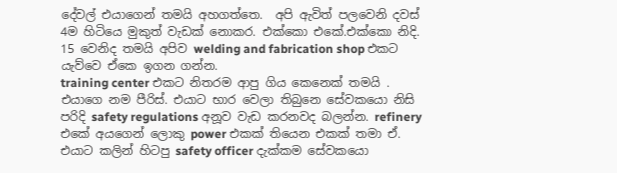දේවල් එයාගෙන් තමයි අහගත්තෙ.  අපි ඇවිත් පලවෙනි දවස් 4ම හිටියෙ මුකුත් වැඩක් නොකර. එක්කො එකේ.එක්කො නිදි. 15 වෙනිද තමයි අපිව welding and fabrication shop එකට යැව්වෙ ඒකෙ ඉගන ගන්න.
training center එකට නිතරම ආපු ගිය කෙනෙක් තමයි . එයාගෙ නම පීරිස්. එයාට භාර වෙලා තිබුනෙ සේවකයො නිසි පරිදි safety regulations අනූව වැඩ කරනවද බලන්න. refinery එකේ අයගෙන් ලොකු power එකක් තියෙන එකක් තමා ඒ. එයාට කලින් හිටපු safety officer දැක්කම සේවකයො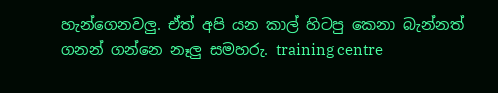හැන්ගෙනවලු. ඒත් අපි යන කාල් හිටපු කෙනා බැන්නත් ගනන් ගන්නෙ නෑලු සමහරු. training centre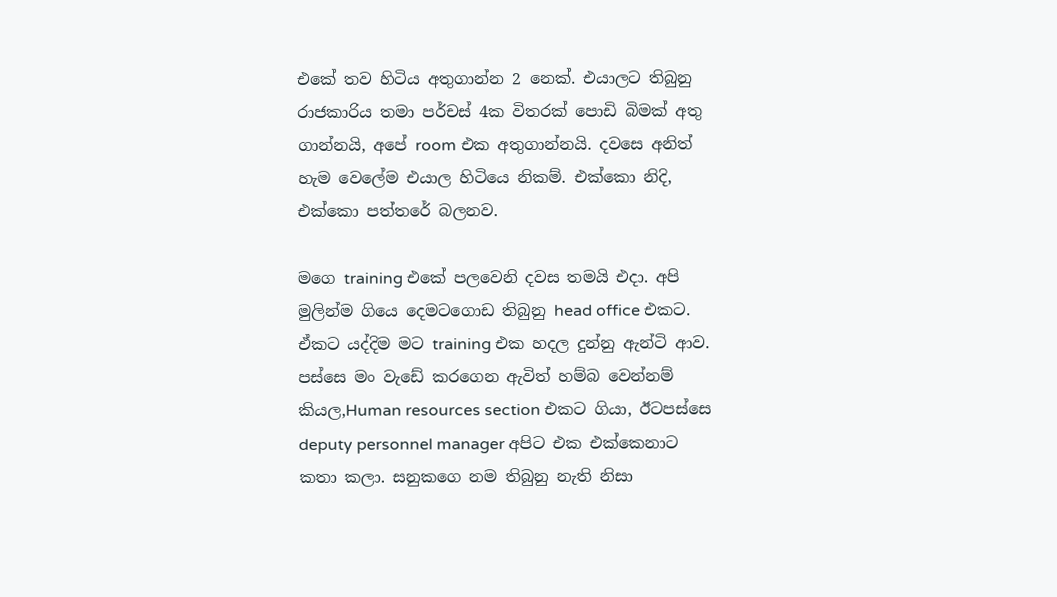එකේ තව හිටිය අතුගාන්න 2 නෙක්. එයාලට තිබුනු රාජකාරිය තමා පර්චස් 4ක විතරක් පොඩි බිමක් අතු ගාන්නයි, අපේ room එක අතුගාන්නයි. දවසෙ අනිත් හැම වෙලේම එයාල හිටියෙ නිකම්. එක්කො නිදි, එක්කො පත්තරේ බලනව.

මගෙ training එකේ පලවෙනි දවස තමයි එදා. අපි මුලින්ම ගියෙ දෙමටගොඩ තිබුනු head office එකට. ඒකට යද්දිම මට training එක හදල දුන්නු ඇන්ටි ආව. පස්සෙ මං වැඩේ කරගෙන ඇවිත් හම්බ වෙන්නම් කියල,Human resources section එකට ගියා, ඊටපස්සෙ deputy personnel manager අපිට එක එක්කෙනාට කතා කලා. සනුකගෙ නම තිබුනු නැති නිසා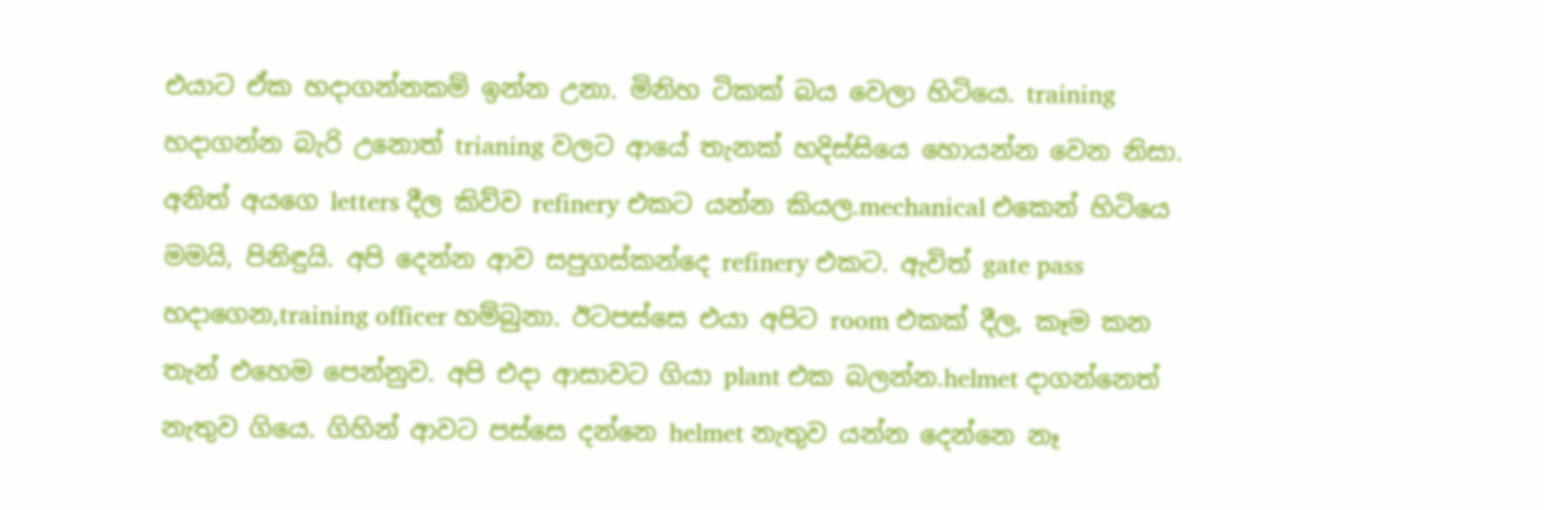එයාට ඒක හදාගන්නකම් ඉන්න උනා. මිනිහ ටිකක් බය වෙලා හිටියෙ. training හදාගන්න බැරි උනොත් trianing වලට ආයේ තැනක් හදිස්සියෙ හොයන්න වෙන නිසා. අනිත් අයගෙ letters දීල කිව්ව refinery එකට යන්න කියල.mechanical එකෙන් හිටියෙ මමයි, පිනිඳුයි. අපි දෙන්න ආව සපුගස්කන්දෙ refinery එකට. ඇවිත් gate pass හදාගෙන,training officer හම්බුනා. ඊටපස්සෙ එයා අපිට room එකක් දීල, කෑම කන තැන් එහෙම පෙන්නුව. අපි එදා ආසාවට ගියා plant එක බලන්න.helmet දාගන්නෙත් නැතුව ගියෙ. ගිහින් ආවට පස්සෙ දන්නෙ helmet නැතුව යන්න දෙන්නෙ නෑ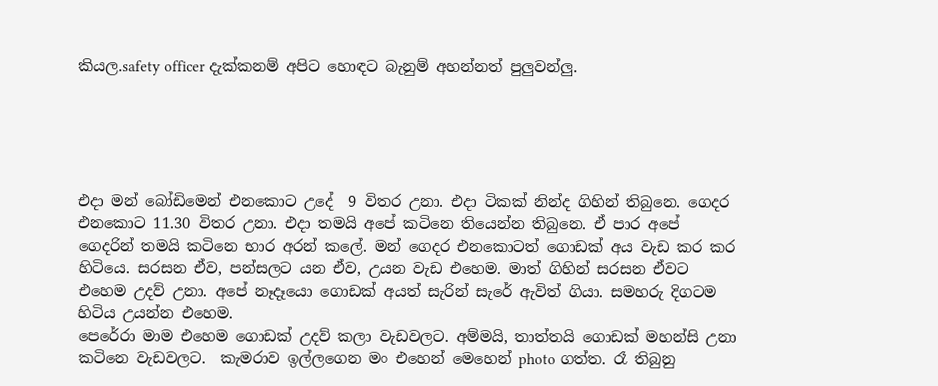කියල.safety officer දැක්කනම් අපිට හොඳට බැනුම් අහන්නත් පුලුවන්ලු.





එදා මන් බෝඩිමෙන් එනකොට උදේ  9 විතර උනා. එදා ටිකක් නින්ද ගිහින් තිබුනෙ. ගෙදර එනකොට 11.30 විතර උනා. එදා තමයි අපේ කටිනෙ තියෙන්න තිබුනෙ. ඒ පාර අපේ ගෙදරින් තමයි කටිනෙ භාර අරන් කලේ. මන් ගෙදර එනකොටත් ගොඩක් අය වැඩ කර කර හිටියෙ. සරසන ඒව, පන්සලට යන ඒව, උයන වැඩ එහෙම. මාත් ගිහින් සරසන ඒවට එහෙම උදව් උනා. අපේ නෑදෑයො ගොඩක් අයත් සැරින් සැරේ ඇවිත් ගියා. සමහරු දිගටම හිටිය උයන්න එහෙම.
පෙරේරා මාම එහෙම ගොඩක් උදව් කලා වැඩවලට. අම්මයි, තාත්තයි ගොඩක් මහන්සි උනා කටිනෙ වැඩවලට.  කැමරාව ඉල්ලගෙන මං එහෙන් මෙහෙන් photo ගත්ත. රෑ තිබුනු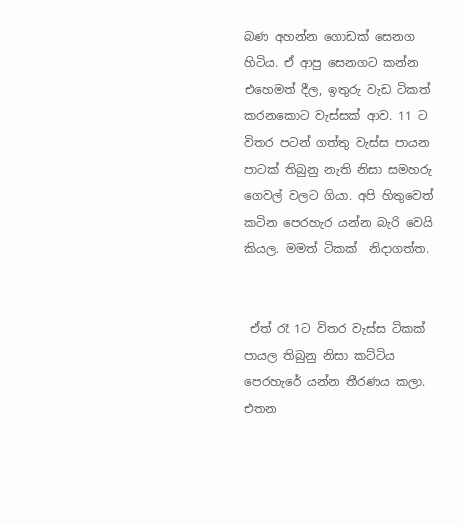බණ අහන්න ගොඩක් සෙනග හිටිය. ඒ ආපු සෙනගට කන්න එහෙමත් දීල, ඉතුරු වැඩ ටිකත් කරනකොට වැස්සක් ආව. 11 ට විතර පටන් ගත්තු වැස්ස පායන පාටක් තිබුනු නැති නිසා සමහරු ගෙවල් වලට ගියා. අපි හිතුවෙත් කටින පෙරහැර යන්න බැරි වෙයි කියල. මමත් ටිකක්  නිදාගත්ත.


 ඒත් රෑ 1ට විතර වැස්ස ටිකක් පායල තිබුනු නිසා කට්ටිය පෙරහැරේ යන්න තීරණය කලා. එතන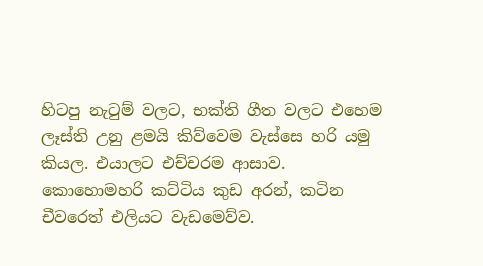හිටපු නැ‍ටුම් වලට, භක්ති ගීත වලට එහෙම ලෑස්ති උනු ළමයි කිව්වෙම වැස්සෙ හරි යමු කියල. එයාලට එච්චරම ආසාව. කොහොමහරි කට්ටිය කුඩ අරන්, කටින චීවරෙත් එලියට වැඩමෙව්ව.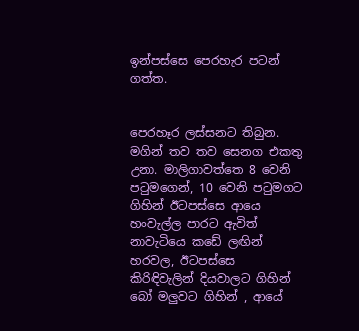ඉන්පස්සෙ පෙරහැර පටන් ගත්ත.


පෙරහෑර ලස්සනට තිබුන. මගින් තව තව සෙනග එකතු උනා. මාලිගාවත්තෙ 8 වෙනි ප‍ටුමගෙන්, 10 වෙනි ප‍ටුමගට ගිහින් ඊටපස්සෙ ආයෙ හංවැල්ල පාරට ඇවිත් නාවැටියෙ කඩේ ලඟින් හරවල, ඊටපස්සෙ කිරිඳිවැලින් දියවාලට ගිහින්  බෝ මලුවට ගිහින් , ආයේ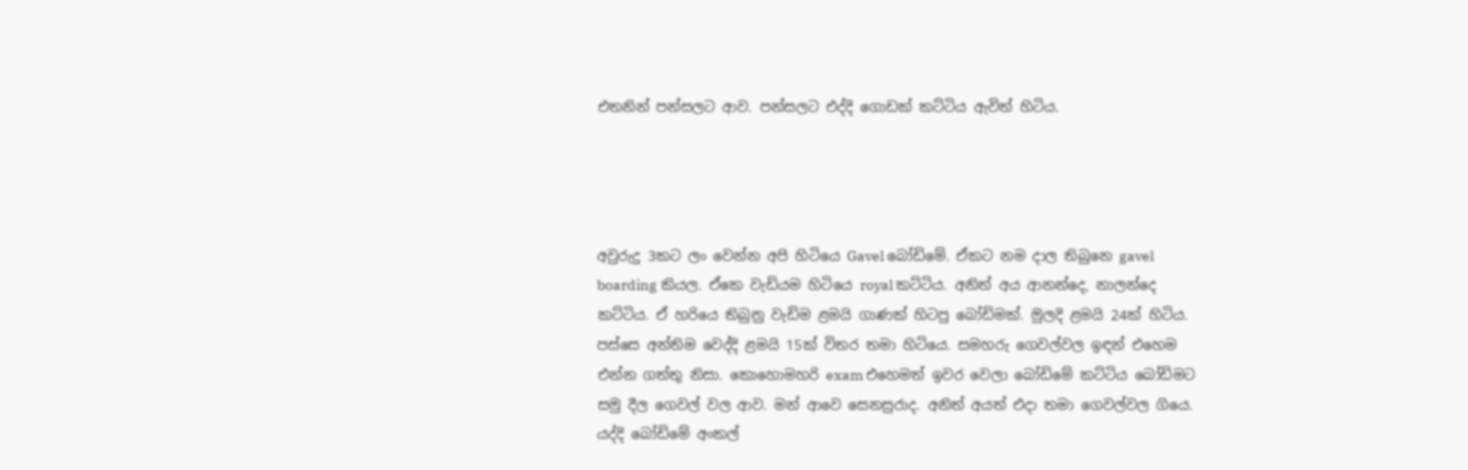එතනින් පන්සලට ආව. පන්සලට එද්දි ගොඩක් කට්ටිය ඇවිත් හිටිය.




අවුරුදු 3කට ලං වෙන්න අපි හිටියෙ Gavel බෝඩිමේ. ඒකට නම දාල තිබුනෙ gavel boarding කියල. ඒකෙ වැඩියම හිටියෙ royal කට්ටිය. අනිත් අය ආනන්දෙ, නාලන්දෙ කට්ටිය. ඒ හරියෙ තිබුනු වැඩිම ළමයි ගාණක් හිටපු බෝඩිමක්. මුලදි ළමයි 24ක් හිටිය. පස්සෙ අන්තිම වෙද්දි ළමයි 15ක් විතර තමා හිටියෙ. සමහරු ගෙවල්වල ඉඳන් එහෙම එන්න ගත්තු නිසා. කොහොමහරි exam එහෙමත් ඉවර වෙලා බෝඩිමේ කට්ටිය බෝඩිමට සමු දීල ගෙවල් වල ආව. මන් ආවෙ සෙනසුරාද. අනිත් අයත් එදා තමා ගෙවල්වල ගියෙ. යද්දි බෝඩිමේ අංකල්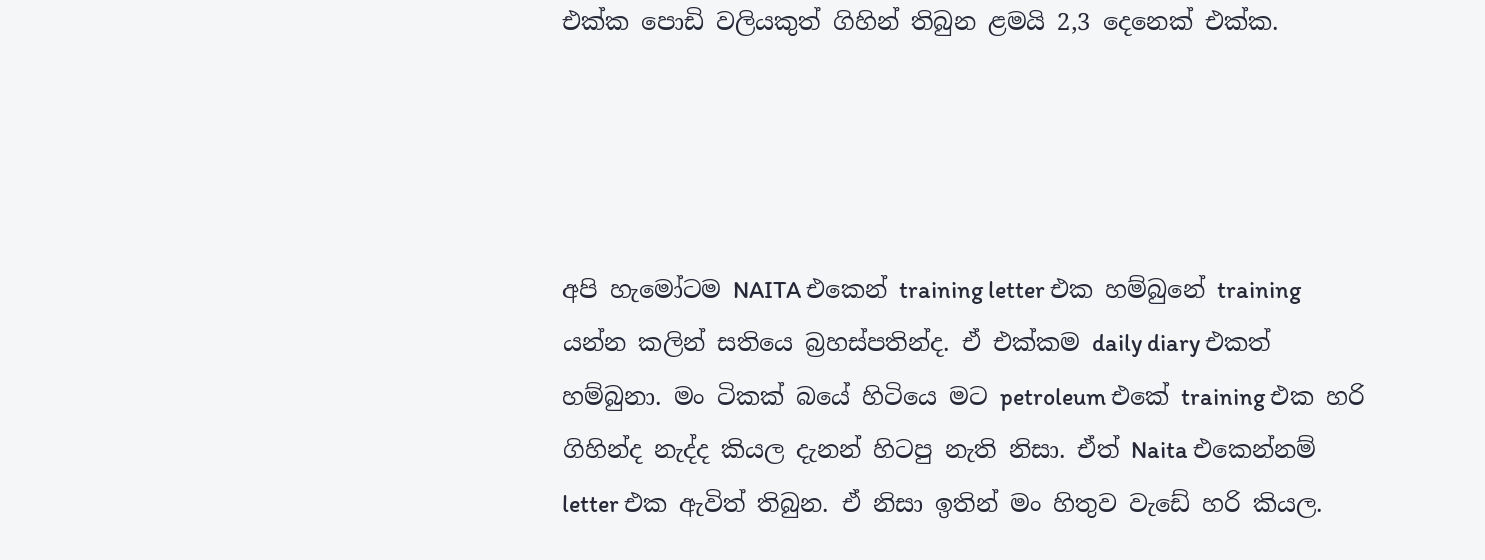එක්ක පොඩි වලියකුත් ගිහින් තිබුන ළමයි 2,3 දෙනෙක් එක්ක.




අපි හැමෝටම NAITA එකෙන් training letter එක හම්බුනේ training යන්න කලින් සතියෙ බ්‍රහස්පතින්ද. ඒ එක්කම daily diary එකත් හම්බුනා. මං ටිකක් බයේ හිටියෙ මට petroleum එකේ training එක හරි ගිහින්ද නැද්ද කියල දැනන් හිටපු නැති නිසා. ඒත් Naita එකෙන්නම් letter එක ඇවිත් තිබුන. ඒ නිසා ඉතින් මං හිතුව වැඩේ හරි කියල.